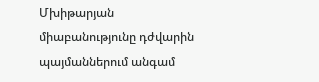Մխիթարյան միաբանությունը դժվարին պայմաններում անգամ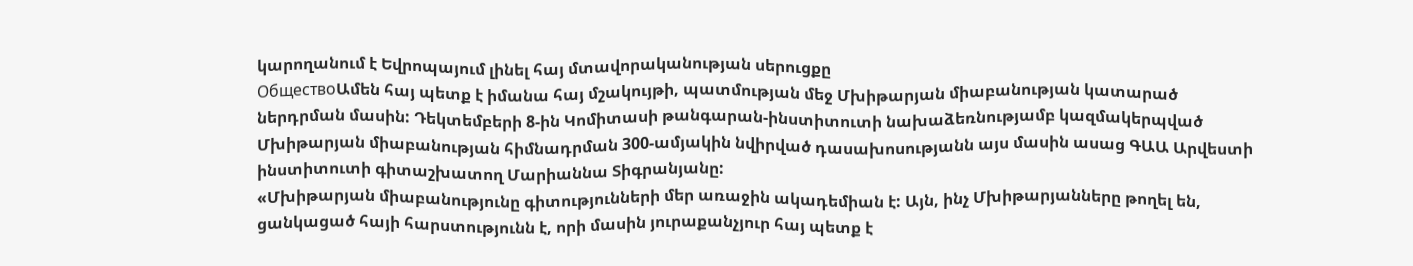կարողանում է Եվրոպայում լինել հայ մտավորականության սերուցքը
ОбществоԱմեն հայ պետք է իմանա հայ մշակույթի, պատմության մեջ Մխիթարյան միաբանության կատարած ներդրման մասին: Դեկտեմբերի 8-ին Կոմիտասի թանգարան-ինստիտուտի նախաձեռնությամբ կազմակերպված Մխիթարյան միաբանության հիմնադրման 300-ամյակին նվիրված դասախոսությանն այս մասին ասաց ԳԱԱ Արվեստի ինստիտուտի գիտաշխատող Մարիաննա Տիգրանյանը:
«Մխիթարյան միաբանությունը գիտությունների մեր առաջին ակադեմիան է: Այն, ինչ Մխիթարյանները թողել են, ցանկացած հայի հարստությունն է, որի մասին յուրաքանչյուր հայ պետք է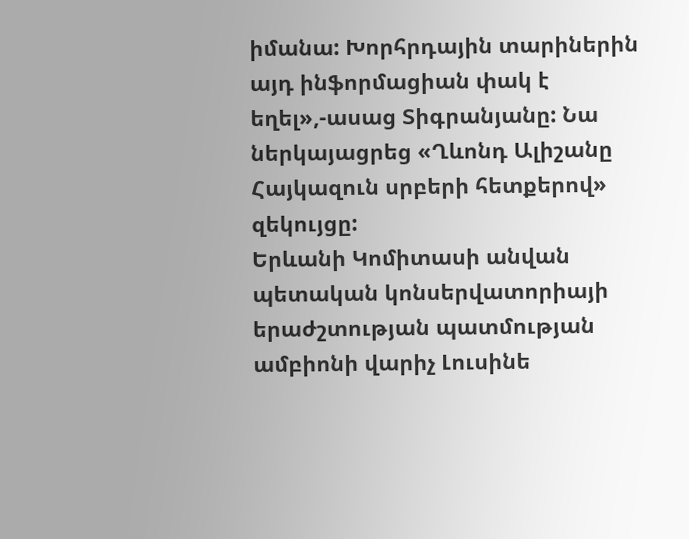իմանա: Խորհրդային տարիներին այդ ինֆորմացիան փակ է եղել»,-ասաց Տիգրանյանը: Նա ներկայացրեց «Ղևոնդ Ալիշանը Հայկազուն սրբերի հետքերով» զեկույցը:
Երևանի Կոմիտասի անվան պետական կոնսերվատորիայի երաժշտության պատմության ամբիոնի վարիչ Լուսինե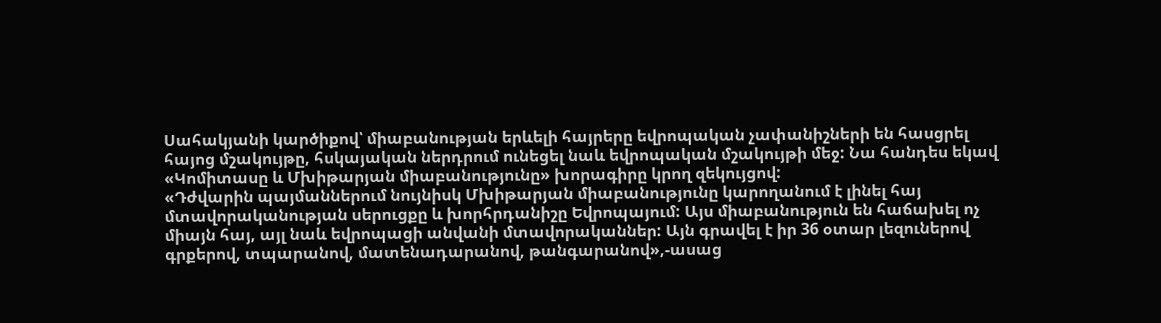Սահակյանի կարծիքով՝ միաբանության երևելի հայրերը եվրոպական չափանիշների են հասցրել հայոց մշակույթը, հսկայական ներդրում ունեցել նաև եվրոպական մշակույթի մեջ: Նա հանդես եկավ «Կոմիտասը և Մխիթարյան միաբանությունը» խորագիրը կրող զեկույցով:
«Դժվարին պայմաններում նույնիսկ Մխիթարյան միաբանությունը կարողանում է լինել հայ մտավորականության սերուցքը և խորհրդանիշը Եվրոպայում: Այս միաբանություն են հաճախել ոչ միայն հայ, այլ նաև եվրոպացի անվանի մտավորականներ: Այն գրավել է իր 36 օտար լեզուներով գրքերով, տպարանով, մատենադարանով, թանգարանով»,-ասաց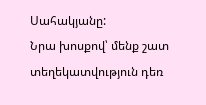Սահակյանը:
Նրա խոսքով՝ մենք շատ տեղեկատվություն դեռ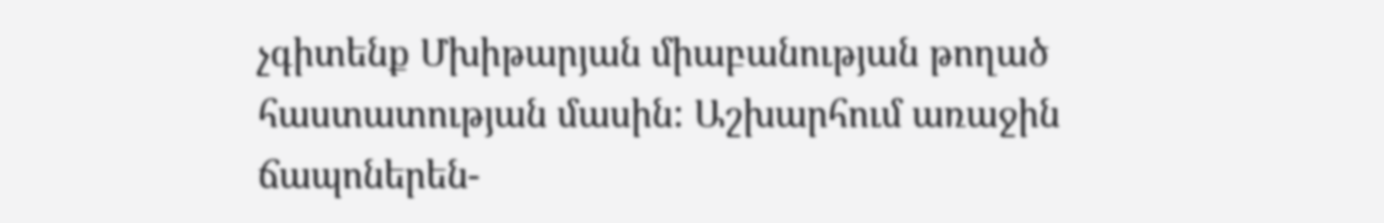չգիտենք Մխիթարյան միաբանության թողած հաստատության մասին: Աշխարհում առաջին ճապոներեն-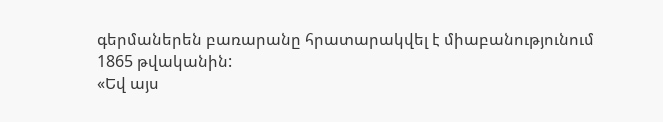գերմաներեն բառարանը հրատարակվել է միաբանությունում 1865 թվականին:
«Եվ այս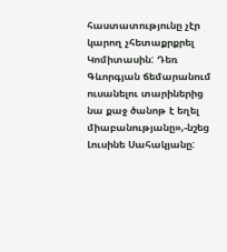հաստատությունը չէր կարող չհետաքրքրել Կոմիտասին: Դեռ Գևորգյան ճեմարանում ուսանելու տարիներից նա քաջ ծանոթ է եղել միաբանությանը»,-նշեց Լուսինե Սահակյանը: